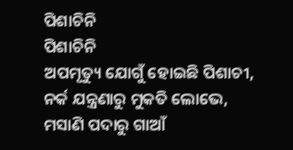ପିଶାଚିନି
ପିଶାଚିନି
ଅପମୃତ୍ୟୁ ଯୋଗୁଁ ହୋଇଛି ପିଶାଚୀ,
ନର୍କ ଯନ୍ତ୍ରଣାରୁ ମୁକତି ଲୋଭେ,
ମସାଣି ପଦାରୁ ଗାଆଁ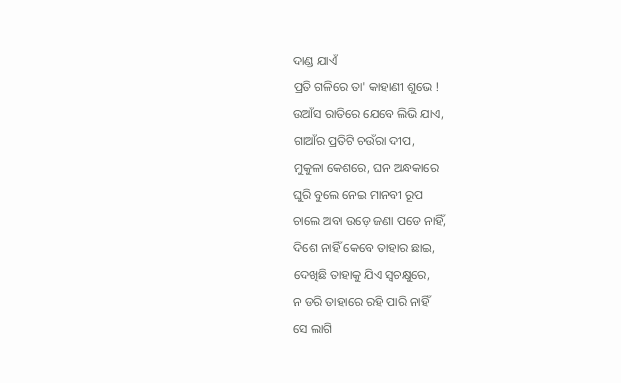ଦାଣ୍ଡ ଯାଏଁ
ପ୍ରତି ଗଳିରେ ତା' କାହାଣୀ ଶୁଭେ !
ଉଆଁସ ରାତିରେ ଯେବେ ଲିଭି ଯାଏ,
ଗାଆଁର ପ୍ରତିଟି ଚଉଁରା ଦୀପ,
ମୁକୁଳା କେଶରେ, ଘନ ଅନ୍ଧକାରେ
ଘୁରି ବୁଲେ ନେଇ ମାନବୀ ରୂପ
ଚାଲେ ଅବା ଉଡ଼େ ଜଣା ପଡେ ନାହିଁ,
ଦିଶେ ନାହିଁ କେବେ ତାହାର ଛାଇ,
ଦେଖିଛି ତାହାକୁ ଯିଏ ସ୍ଵଚକ୍ଷୁରେ,
ନ ଡରି ତାହାରେ ରହି ପାରି ନାହିଁ
ସେ ଲାଗି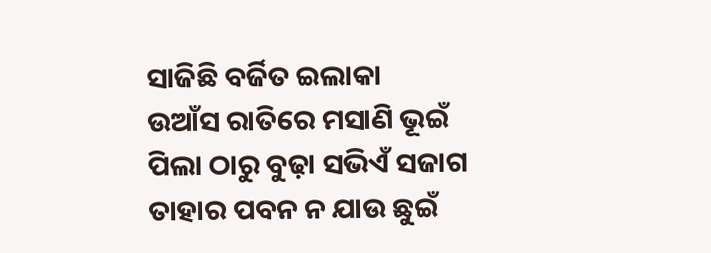ସାଜିଛି ବର୍ଜିତ ଇଲାକା
ଉଆଁସ ରାତିରେ ମସାଣି ଭୂଇଁ
ପିଲା ଠାରୁ ବୁଢ଼ା ସଭିଏଁ ସଜାଗ
ତାହାର ପବନ ନ ଯାଉ ଛୁଇଁ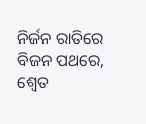ନିର୍ଜନ ରାତିରେ ବିଜନ ପଥରେ,
ଶ୍ଵେତ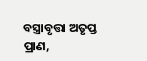ବସ୍ତ୍ରାବୃତ୍ତା ଅତୃପ୍ତ ପ୍ରାଣ,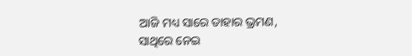ଆଜି ମଧ୍ୟ ସାରେ ତାହାର ଭ୍ରମଣ,
ସାଥିରେ ନେଇ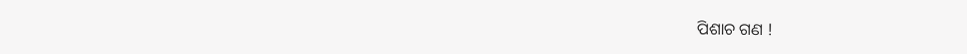ପିଶାଚ ଗଣ !